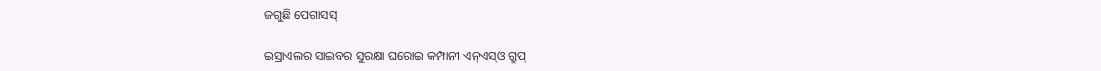ଜଗୁଛି ପେଗାସସ୍‌

ଇସ୍ରାଏଲର ସାଇବର ସୁରକ୍ଷା ଘରୋଇ କମ୍ପାନୀ ଏନ୍‌ଏସ୍‌ଓ ଗ୍ରୁପ୍‌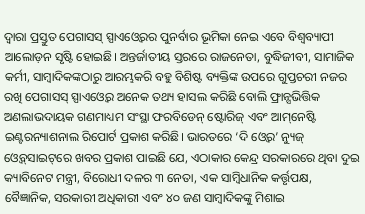ଦ୍ୱାରା ପ୍ରସ୍ତୁତ ପେଗାସସ୍‌ ସ୍ପାଏଓ୍ବେରର ପୁନର୍ବାର ଭୂମିକା ନେଇ ଏବେ ବିଶ୍ୱବ୍ୟାପୀ ଆଲୋଡ଼ନ ସୃଷ୍ଟି ହୋଇଛି। ଅନ୍ତର୍ଜାତୀୟ ସ୍ତରରେ ରାଜନେତା, ବୁଦ୍ଧିଜୀବୀ, ସାମାଜିକ କର୍ମୀ, ସାମ୍ବାଦିକଙ୍କଠାରୁ ଆରମ୍ଭକରି ବହୁ ବିଶିଷ୍ଟ ବ୍ୟକ୍ତିଙ୍କ ଉପରେ ଗୁପ୍ତଚରୀ ନଜର ରଖି ପେଗାସସ୍‌ ସ୍ପାଏଓ୍ବେର ଅନେକ ତଥ୍ୟ ହାସଲ କରିଛି ବୋଲି ଫ୍ରାନ୍ସଭିତ୍ତିକ ଅଣଲାଭଦାୟକ ଗଣମାଧ୍ୟମ ସଂସ୍ଥା ଫରବିଡେନ୍‌ ଷ୍ଟୋରିଜ୍‌ ଏବଂ ଆମ୍‌ନେଷ୍ଟି ଇଣ୍ଟରନ୍ୟାଶନାଲ ରିପୋର୍ଟ ପ୍ରକାଶ କରିଛି। ଭାରତରେ ‘ଦି ଓ୍ବେର’ ନ୍ୟୁଜ୍‌ ଓ୍ବେବ୍‌ସାଇଟ୍‌ରେ ଖବର ପ୍ରକାଶ ପାଇଛି ଯେ, ଏଠାକାର କେନ୍ଦ୍ର ସରକାରରେ ଥିବା ଦୁଇ କ୍ୟାବିନେଟ ମନ୍ତ୍ରୀ, ବିରୋଧୀ ଦଳର ୩ ନେତା, ଏକ ସାମ୍ବିଧାନିକ କର୍ତ୍ତୃପକ୍ଷ, ବୈଜ୍ଞାନିକ, ସରକାରୀ ଅଧିକାରୀ ଏବଂ ୪୦ ଜଣ ସାମ୍ବାଦିକଙ୍କୁ ମିଶାଇ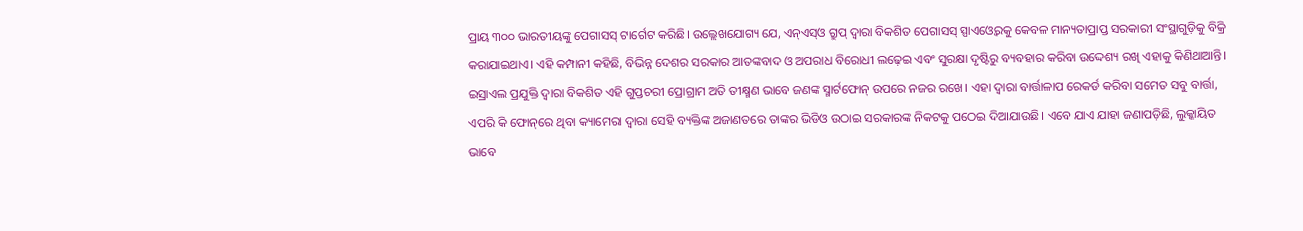ପ୍ରାୟ ୩୦୦ ଭାରତୀୟଙ୍କୁ ପେଗାସସ୍‌ ଟାର୍ଗେଟ କରିଛି। ଉଲ୍ଲେଖଯୋଗ୍ୟ ଯେ, ଏନ୍‌ଏସ୍‌ଓ ଗ୍ରୁପ୍‌ ଦ୍ୱାରା ବିକଶିତ ପେଗାସସ୍‌ ସ୍ପାଏଓ୍ବେରକୁ କେବଳ ମାନ୍ୟତାପ୍ରାପ୍ତ ସରକାରୀ ସଂସ୍ଥାଗୁଡ଼ିକୁ ବିକ୍ରି କରାଯାଇଥାଏ। ଏହି କମ୍ପାନୀ କହିଛି, ବିଭିନ୍ନ ଦେଶର ସରକାର ଆତଙ୍କବାଦ ଓ ଅପରାଧ ବିରୋଧୀ ଲଢ଼େଇ ଏବଂ ସୁରକ୍ଷା ଦୃଷ୍ଟିରୁ ବ୍ୟବହାର କରିବା ଉଦ୍ଦେଶ୍ୟ ରଖି ଏହାକୁ କିଣିଥାଆନ୍ତି। ଇସ୍ରାଏଲ ପ୍ରଯୁକ୍ତି ଦ୍ୱାରା ବିକଶିତ ଏହି ଗୁପ୍ତଚରୀ ପ୍ରୋଗ୍ରାମ ଅତି ତୀକ୍ଷ୍ମଣ ଭାବେ ଜଣଙ୍କ ସ୍ମାର୍ଟଫୋନ୍‌ ଉପରେ ନଜର ରଖେ। ଏହା ଦ୍ୱାରା ବାର୍ତ୍ତାଳାପ ରେକର୍ଡ କରିବା ସମେତ ସବୁ ବାର୍ତ୍ତା, ଏପରି କି ଫୋନ୍‌ରେ ଥିବା କ୍ୟାମେରା ଦ୍ୱାରା ସେହି ବ୍ୟକ୍ତିଙ୍କ ଅଜାଣତରେ ତାଙ୍କର ଭିଡିଓ ଉଠାଇ ସରକାରଙ୍କ ନିକଟକୁ ପଠେଇ ଦିଆଯାଉଛି। ଏବେ ଯାଏ ଯାହା ଜଣାପଡ଼ିଛି, ଲୁକ୍କାୟିତ ଭାବେ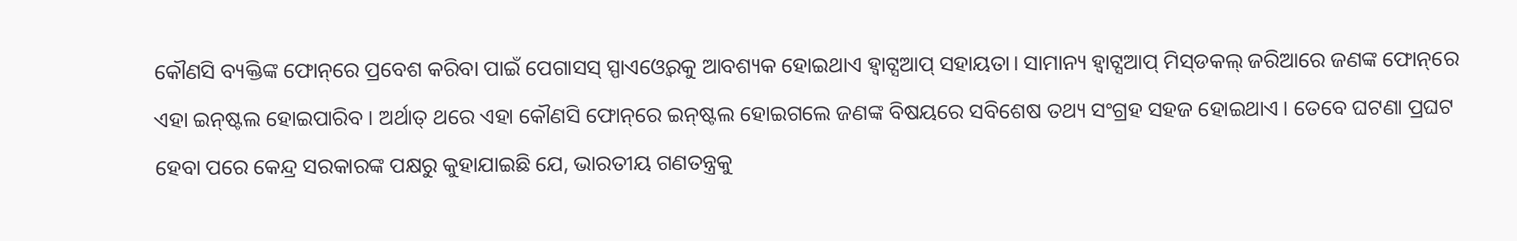କୌଣସି ବ୍ୟକ୍ତିଙ୍କ ଫୋନ୍‌ରେ ପ୍ରବେଶ କରିବା ପାଇଁ ପେଗାସସ୍‌ ସ୍ପାଏଓ୍ବେରକୁ ଆବଶ୍ୟକ ହୋଇଥାଏ ହ୍ବାଟ୍ସଆପ୍‌ ସହାୟତା। ସାମାନ୍ୟ ହ୍ବାଟ୍ସଆପ୍‌ ମିସ୍‌ଡକଲ୍‌ ଜରିଆରେ ଜଣଙ୍କ ଫୋନ୍‌ରେ ଏହା ଇନ୍‌ଷ୍ଟଲ ହୋଇପାରିବ। ଅର୍ଥାତ୍‌ ଥରେ ଏହା କୌଣସି ଫୋନ୍‌ରେ ଇନ୍‌ଷ୍ଟଲ ହୋଇଗଲେ ଜଣଙ୍କ ବିଷୟରେ ସବିଶେଷ ତଥ୍ୟ ସଂଗ୍ରହ ସହଜ ହୋଇଥାଏ। ତେବେ ଘଟଣା ପ୍ରଘଟ ହେବା ପରେ କେନ୍ଦ୍ର ସରକାରଙ୍କ ପକ୍ଷରୁ କୁହାଯାଇଛି ଯେ, ଭାରତୀୟ ଗଣତନ୍ତ୍ରକୁ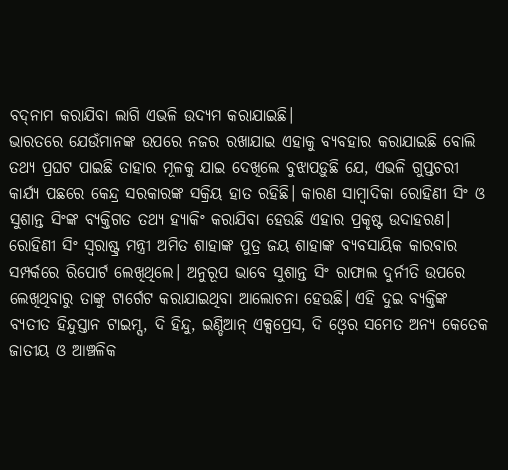ବଦ୍‌ନାମ କରାଯିବା ଲାଗି ଏଭଳି ଉଦ୍ୟମ କରାଯାଇଛି।
ଭାରତରେ ଯେଉଁମାନଙ୍କ ଉପରେ ନଜର ରଖାଯାଇ ଏହାକୁ ବ୍ୟବହାର କରାଯାଇଛି ବୋଲି ତଥ୍ୟ ପ୍ରଘଟ ପାଇଛି ତାହାର ମୂଳକୁ ଯାଇ ଦେଖିଲେ ବୁଝାପଡ଼ୁଛି ଯେ, ଏଭଳି ଗୁପ୍ତଚରୀ କାର୍ଯ୍ୟ ପଛରେ କେନ୍ଦ୍ର ସରକାରଙ୍କ ସକ୍ରିୟ ହାତ ରହିଛି। କାରଣ ସାମ୍ବାଦିକା ରୋହିଣୀ ସିଂ ଓ ସୁଶାନ୍ତ ସିଂଙ୍କ ବ୍ୟକ୍ତିଗତ ତଥ୍ୟ ହ୍ୟାକିଂ କରାଯିବା ହେଉଛି ଏହାର ପ୍ରକୃଷ୍ଟ ଉଦାହରଣ। ରୋହିଣୀ ସିଂ ସ୍ବରାଷ୍ଟ୍ର ମନ୍ତ୍ରୀ ଅମିତ ଶାହାଙ୍କ ପୁତ୍ର ଜୟ ଶାହାଙ୍କ ବ୍ୟବସାୟିକ କାରବାର ସମ୍ପର୍କରେ ରିପୋର୍ଟ ଲେଖିଥିଲେ। ଅନୁରୂପ ଭାବେ ସୁଶାନ୍ତ ସିଂ ରାଫାଲ ଦୁର୍ନୀତି ଉପରେ ଲେଖିଥିବାରୁ ତାଙ୍କୁ ଟାର୍ଗେଟ କରାଯାଇଥିବା ଆଲୋଚନା ହେଉଛି। ଏହି ଦୁଇ ବ୍ୟକ୍ତିଙ୍କ ବ୍ୟତୀତ ହିନ୍ଦୁସ୍ତାନ ଟାଇମ୍ସ, ଦି ହିନ୍ଦୁ, ଇଣ୍ଡିଆନ୍‌ ଏକ୍ସପ୍ରେସ, ଦି ଓ୍ବେର ସମେତ ଅନ୍ୟ କେତେକ ଜାତୀୟ ଓ ଆଞ୍ଚଳିକ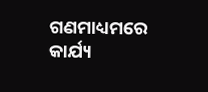ଗଣମାଧ୍ୟମରେ କାର୍ଯ୍ୟ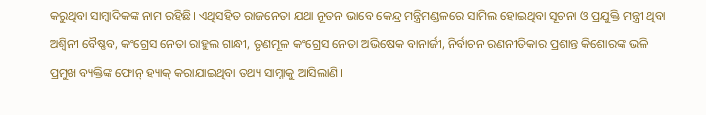କରୁଥିବା ସାମ୍ବାଦିକଙ୍କ ନାମ ରହିଛି। ଏଥିସହିତ ରାଜନେତା ଯଥା ନୂତନ ଭାବେ କେନ୍ଦ୍ର ମନ୍ତ୍ରିମଣ୍ଡଳରେ ସାମିଲ ହୋଇଥିବା ସୂଚନା ଓ ପ୍ରଯୁକ୍ତି ମନ୍ତ୍ରୀ ଥିବା ଅଶ୍ୱିନୀ ବୈଷ୍ଣବ, କଂଗ୍ରେସ ନେତା ରାହୁଲ ଗାନ୍ଧୀ, ତୃଣମୂଳ କଂଗ୍ରେସ ନେତା ଅଭିଷେକ ବାନାର୍ଜୀ, ନିର୍ବାଚନ ରଣନୀତିକାର ପ୍ରଶାନ୍ତ କିଶୋରଙ୍କ ଭଳି ପ୍ରମୁଖ ବ୍ୟକ୍ତିଙ୍କ ଫୋନ୍‌ ହ୍ୟାକ୍‌ କରାଯାଇଥିବା ତଥ୍ୟ ସାମ୍ନାକୁ ଆସିଲାଣି।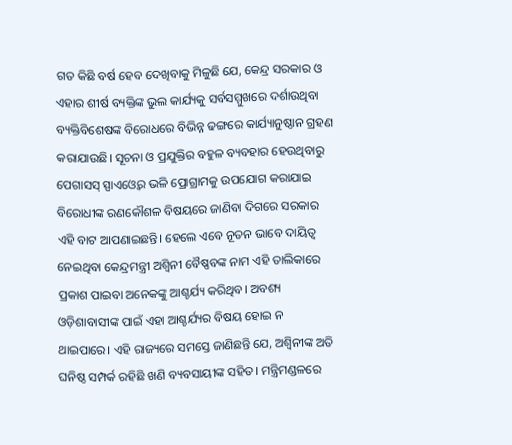ଗତ କିଛି ବର୍ଷ ହେବ ଦେଖିବାକୁ ମିଳୁଛି ଯେ, କେନ୍ଦ୍ର ସରକାର ଓ ଏହାର ଶୀର୍ଷ ବ୍ୟକ୍ତିଙ୍କ ଭୁଲ କାର୍ଯ୍ୟକୁ ସର୍ବସମ୍ମୁଖରେ ଦର୍ଶାଉଥିବା ବ୍ୟକ୍ତିବିଶେଷଙ୍କ ବିରୋଧରେ ବିଭିନ୍ନ ଢଙ୍ଗରେ କାର୍ଯ୍ୟାନୁଷ୍ଠାନ ଗ୍ରହଣ କରାଯାଉଛି। ସୂଚନା ଓ ପ୍ରଯୁକ୍ତିର ବହୁଳ ବ୍ୟବହାର ହେଉଥିବାରୁ ପେଗାସସ୍‌ ସ୍ପାଏଓ୍ବେର ଭଳି ପ୍ରୋଗ୍ରାମକୁ ଉପଯୋଗ କରାଯାଇ ବିରୋଧୀଙ୍କ ରଣକୌଶଳ ବିଷୟରେ ଜାଣିବା ଦିଗରେ ସରକାର ଏହି ବାଟ ଆପଣାଇଛନ୍ତି। ହେଲେ ଏବେ ନୂତନ ଭାବେ ଦାୟିତ୍ୱ ନେଇଥିବା କେନ୍ଦ୍ରମନ୍ତ୍ରୀ ଅଶ୍ୱିନୀ ବୈଷ୍ଣବଙ୍କ ନାମ ଏହି ତାଲିକାରେ ପ୍ରକାଶ ପାଇବା ଅନେକଙ୍କୁ ଆଶ୍ଚର୍ଯ୍ୟ କରିଥିବ। ଅବଶ୍ୟ ଓଡ଼ିଶାବାସୀଙ୍କ ପାଇଁ ଏହା ଆଶ୍ଚର୍ଯ୍ୟର ବିଷୟ ହୋଇ ନ ଥାଇପାରେ। ଏହି ରାଜ୍ୟରେ ସମସ୍ତେ ଜାଣିଛନ୍ତି ଯେ, ଅଶ୍ୱିନୀଙ୍କ ଅତି ଘନିଷ୍ଠ ସମ୍ପର୍କ ରହିଛି ଖଣି ବ୍ୟବସାୟୀଙ୍କ ସହିତ। ମନ୍ତ୍ରିମଣ୍ଡଳରେ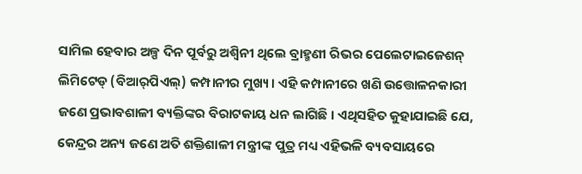ସାମିଲ ହେବାର ଅଳ୍ପ ଦିନ ପୂର୍ବରୁ ଅଶ୍ୱିନୀ ଥିଲେ ବ୍ରାହ୍ମଣୀ ରିଭର ପେଲେଟାଇଜେଶନ୍‌ ଲିମିଟେଡ୍‌ (ବିଆର୍‌ପିଏଲ୍‌) କମ୍ପାନୀର ମୁଖ୍ୟ। ଏହି କମ୍ପାନୀରେ ଖଣି ଉତ୍ତୋଳନକାରୀ ଜଣେ ପ୍ରଭାବଶାଳୀ ବ୍ୟକ୍ତିଙ୍କର ବିରାଟକାୟ ଧନ ଲାଗିଛି। ଏଥିସହିତ କୁହାଯାଇଛି ଯେ, କେନ୍ଦ୍ରର ଅନ୍ୟ ଜଣେ ଅତି ଶକ୍ତିଶାଳୀ ମନ୍ତ୍ରୀଙ୍କ ପୁତ୍ର ମଧ୍ୟ ଏହିଭଳି ବ୍ୟବସାୟରେ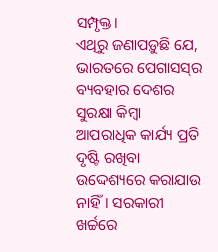ସମ୍ପୃକ୍ତ।
ଏଥିରୁ ଜଣାପଡ଼ୁଛି ଯେ, ଭାରତରେ ପେଗାସସ୍‌ର ବ୍ୟବହାର ଦେଶର ସୁରକ୍ଷା କିମ୍ବା ଆପରାଧିକ କାର୍ଯ୍ୟ ପ୍ରତି ଦୃଷ୍ଟି ରଖିବା ଉଦ୍ଦେଶ୍ୟରେ କରାଯାଉ ନାହିଁ। ସରକାରୀ ଖର୍ଚ୍ଚରେ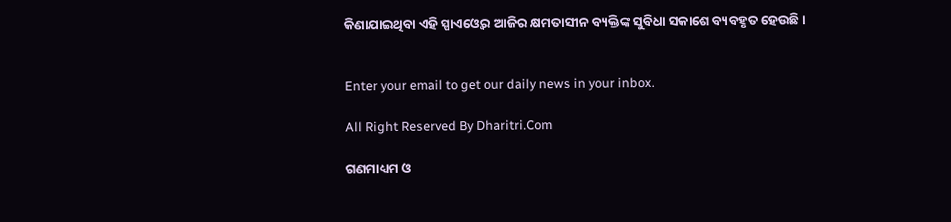କିଣାଯାଇଥିବା ଏହି ସ୍ପାଏଓ୍ବେର ଆଜିର କ୍ଷମତାସୀନ ବ୍ୟକ୍ତିଙ୍କ ସୁବିଧା ସକାଶେ ବ୍ୟବହୃତ ହେଉଛି।


Enter your email to get our daily news in your inbox.

All Right Reserved By Dharitri.Com

ଗଣମାଧ୍ୟମ ଓ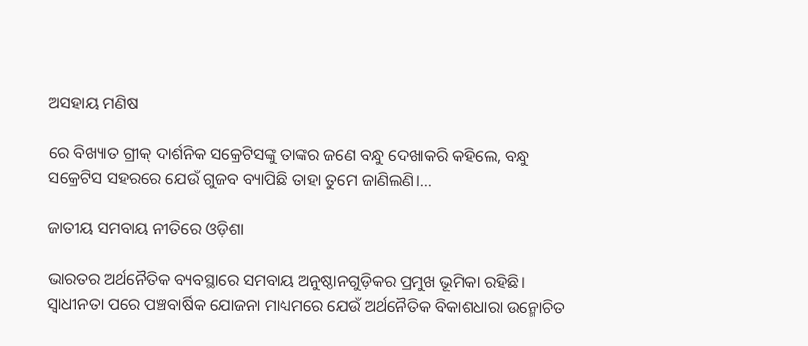ଅସହାୟ ମଣିଷ

ରେ ବିଖ୍ୟାତ ଗ୍ରୀକ୍‌ ଦାର୍ଶନିକ ସକ୍ରେଟିସଙ୍କୁ ତାଙ୍କର ଜଣେ ବନ୍ଧୁ ଦେଖାକରି କହିଲେ, ବନ୍ଧୁ ସକ୍ରେଟିସ ସହରରେ ଯେଉଁ ଗୁଜବ ବ୍ୟାପିଛି ତାହା ତୁମେ ଜାଣିଲଣି।...

ଜାତୀୟ ସମବାୟ ନୀତିରେ ଓଡ଼ିଶା

ଭାରତର ଅର୍ଥନୈତିକ ବ୍ୟବସ୍ଥାରେ ସମବାୟ ଅନୁଷ୍ଠାନଗୁଡ଼ିକର ପ୍ରମୁଖ ଭୂମିକା ରହିଛି। ସ୍ବାଧୀନତା ପରେ ପଞ୍ଚବାର୍ଷିକ ଯୋଜନା ମାଧ୍ୟମରେ ଯେଉଁ ଅର୍ଥନୈତିକ ବିକାଶଧାରା ଉନ୍ମୋଚିତ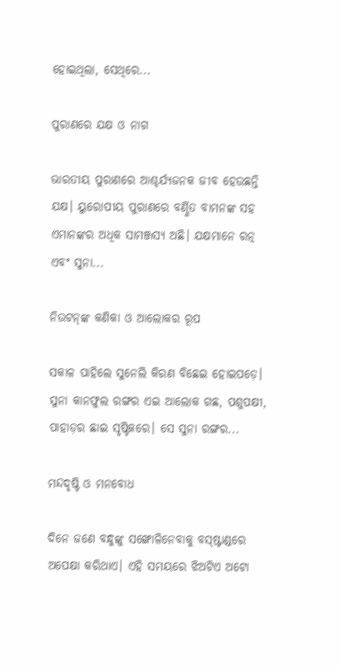ହୋଇଥିଲା, ସେଥିରେ...

ପୁରାଣରେ ଯକ୍ଷ ଓ ନାଗ

ଭାରତୀୟ ପୁରାଣରେ ଆଶ୍ଚର୍ଯ୍ୟଜନକ ଜୀବ ହେଉଛନ୍ତି ଯକ୍ଷ। ୟୁରୋପୀୟ ପୁରାଣରେ ବର୍ଣ୍ଣିତ ବାମନଙ୍କ ସହ ଏମାନଙ୍କର ଅଧିକ ସାମଞ୍ଜସ୍ୟ ଅଛି। ଯକ୍ଷମାନେ ରତ୍ନ ଏବଂ ସୁନା...

ନିଉଟନ୍‌ଙ୍କ କଣିକା ଓ ଆଲୋକର ରୂପ

ସକାଳ ପାହିଲେ ସୁନେଲି କିରଣ ବିଛେଇ ହୋଇପଡ଼େ। ସୁନା କାନଫୁଲ ରଙ୍ଗର ଏଇ ଆଲୋକ ଗଛ, ପଶୁପକ୍ଷୀ, ପାହାଡ଼ର ଛାଇ ସୃଷ୍ଟିକରେ। ସେ ସୁନା ରଙ୍ଗର...

ମନ୍ଦଦୃଷ୍ଟି ଓ ମନବୋଧ

ଦିନେ ଜଣେ ବନ୍ଧୁଙ୍କୁ ସଙ୍ଖୋଳିନେବାକୁ ବସ୍‌ଷ୍ଟାଣ୍ଡରେ ଅପେକ୍ଷା କରିଥାଏ। ଏହି ସମୟରେ ଝିଅଟିଏ ଅଟୋ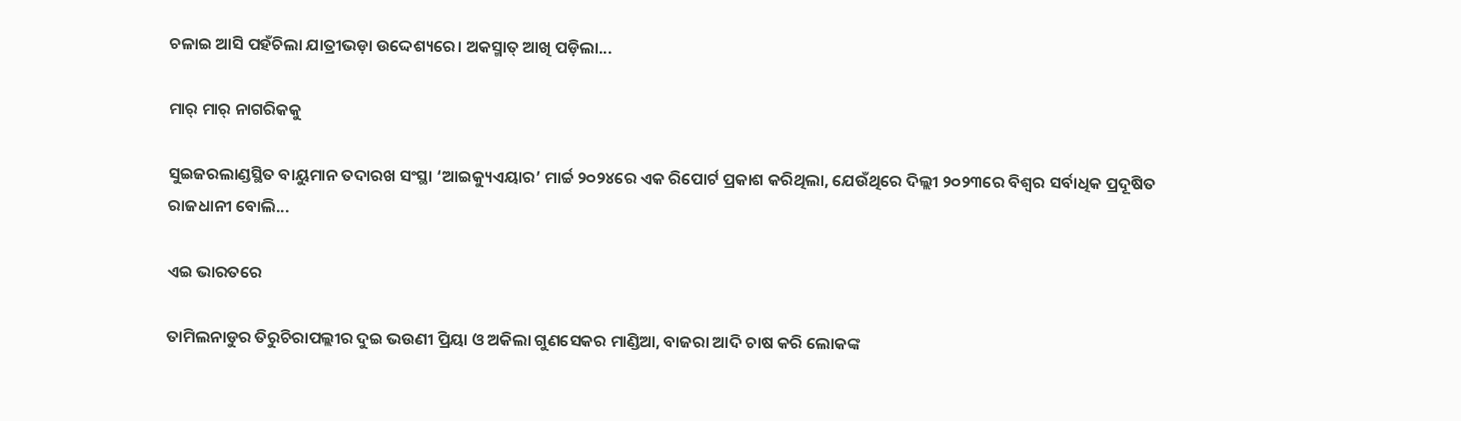ଚଳାଇ ଆସି ପହଁଚିଲା ଯାତ୍ରୀଭଡ଼ା ଉଦ୍ଦେଶ୍ୟରେ। ଅକସ୍ମାତ୍‌ ଆଖି ପଡ଼ିଲା...

ମାର୍‌ ମାର୍‌ ନାଗରିକକୁ

ସୁଇଜରଲାଣ୍ଡସ୍ଥିତ ବାୟୁମାନ ତଦାରଖ ସଂସ୍ଥା ‘ଆଇକ୍ୟୁଏୟାର’ ମାର୍ଚ୍ଚ ୨୦୨୪ରେ ଏକ ରିପୋର୍ଟ ପ୍ରକାଶ କରିଥିଲା, ଯେଉଁଥିରେ ଦିଲ୍ଲୀ ୨୦୨୩ରେ ବିଶ୍ୱର ସର୍ବାଧିକ ପ୍ରଦୂଷିତ ରାଜଧାନୀ ବୋଲି...

ଏଇ ଭାରତରେ

ତାମିଲନାଡୁର ତିରୁଚିରାପଲ୍ଲୀର ଦୁଇ ଭଉଣୀ ପ୍ରିୟା ଓ ଅକିଲା ଗୁଣସେକର ମାଣ୍ଡିଆ, ବାଜରା ଆଦି ଚାଷ କରି ଲୋକଙ୍କ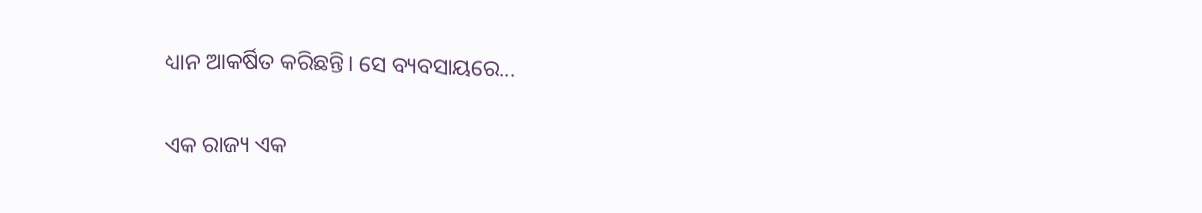ଧ୍ୟାନ ଆକର୍ଷିତ କରିଛନ୍ତି। ସେ ବ୍ୟବସାୟରେ...

ଏକ ରାଜ୍ୟ ଏକ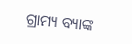ଗ୍ରାମ୍ୟ ବ୍ୟାଙ୍କ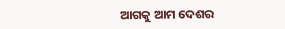ଆଗକୁ ଆମ ଦେଶର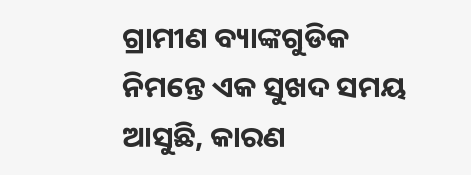ଗ୍ରାମୀଣ ବ୍ୟାଙ୍କଗୁଡିକ ନିମନ୍ତେ ଏକ ସୁଖଦ ସମୟ ଆସୁଛି, କାରଣ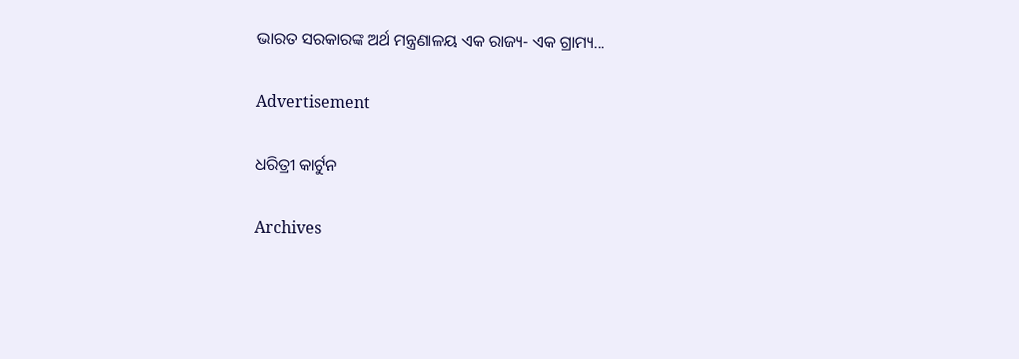ଭାରତ ସରକାରଙ୍କ ଅର୍ଥ ମନ୍ତ୍ରଣାଳୟ ଏକ ରାଜ୍ୟ- ଏକ ଗ୍ରାମ୍ୟ...

Advertisement

ଧରିତ୍ରୀ କାର୍ଟୁନ

Archives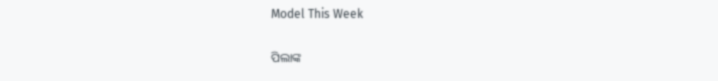Model This Week

ପିଲାଙ୍କ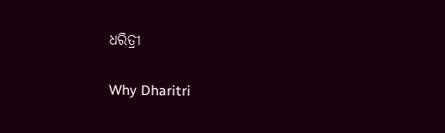ଧରିତ୍ରୀ

Why Dharitri